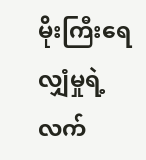မိုးကြီးရေလျှံမှုရဲ့လက်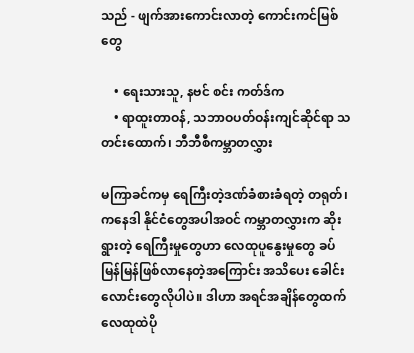သည် - ဖျက်အားကောင်းလာတဲ့ ကောင်းကင်မြစ်တွေ

    • ရေးသားသူ, နဗင် စင်း ကတ်ဒ်က
    • ရာထူးတာဝန်, သဘာဝပတ်ဝန်းကျင်ဆိုင်ရာ သတင်းထောက်၊ ဘီဘီစီကမ္ဘာတလွှား

မကြာခင်ကမှ ရေကြီးတဲ့ဒဏ်ခံစားခံရတဲ့ တရုတ်၊ ကနေဒါ နိုင်ငံတွေအပါအဝင် ကမ္ဘာတလွှားက ဆိုးရွားတဲ့ ရေကြီးမှုတွေဟာ လေထုပူနွေးမှုတွေ ခပ်မြန်မြန်ဖြစ်လာနေတဲ့အကြောင်း အသိပေး ခေါင်းလောင်းတွေလိုပါပဲ။ ဒါဟာ အရင်အချိန်တွေထက် လေထုထဲပို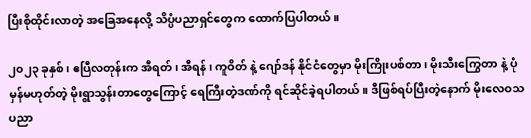ပြီးစိုထိုင်းလာတဲ့ အခြေအနေလို့ သိပ္ပံပညာရှင်တွေက ထောက်ပြပါတယ်။

၂၀၂၃ ခုနှစ်၊ ဧပြီလတုန်းက အီရတ်၊ အီရန် ၊ ကူဝိတ် နဲ့ ဂျော်ဒန် နိုင်ငံတွေမှာ မိုးကြိုးပစ်တာ၊ မိုးသီးကြွေတာ နဲ့ ပုံမှန်မဟုတ်တဲ့ မိုးရွာသွန်းတာတွေကြောင့် ရေကြီးတဲ့ဒဏ်ကို ရင်ဆိုင်ခဲ့ရပါတယ်။ ဒီဖြစ်ရပ်ပြီးတဲ့နောက် မိုးလေဝသပညာ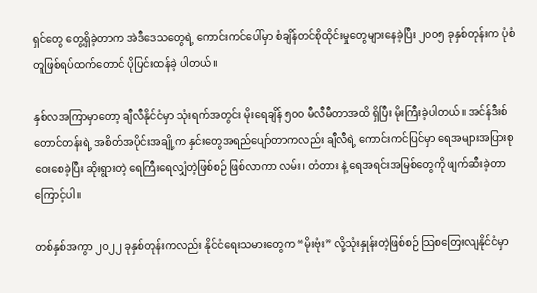ရှင်တွေ တွေ့ရှိခဲ့တာက အဲဒီဒေသတွေရဲ့ ‌ကောင်းကင်ပေါ်မှာ စံချိန်တင်စိုထိုင်းမှုတွေများနေခဲ့ပြီး ၂၀၀၅ ခုနှစ်တုန်းက ပုံစံတူဖြစ်ရပ်ထက်တောင် ပိုပြင်းထန်ခဲ့ ပါတယ်။

နှစ်လအကြာမှာတော့ ချီလီနိုင်ငံမှာ သုံးရက်အတွင်း မိုးရေချိန် ၅၀၀ မီလီမီတာအထိ ရှိပြီး မိုးကြီးခဲ့ပါတယ်။ အင်န်ဒီးစ်တောင်တန်းရဲ့ အစိတ်အပိုင်းအချို့က နှင်းတွေအရည်ပျော်တာကလည်း ချီလီရဲ့ ကောင်းကင်ပြင်မှာ ရေအများအပြားစုဝေးစေခဲ့ပြီး ဆိုးရွားတဲ့ ရေကြီးရေလျှံတဲ့ဖြစ်စဉ် ဖြစ်လာကာ လမ်း၊ တံတား နဲ့ ရေအရင်းအမြစ်တွေကို ဖျက်ဆီးခဲ့တာကြောင့်ပါ။

တစ်နှစ်အကွာ ၂၀၂၂ ခုနှစ်တုန်းကလည်း နိုင်ငံရေးသမားတွေက “မိုးဗုံး” လို့သုံးနှုန်းတဲ့ဖြစ်စဉ် သြစတြေးလျနိုင်ငံမှာ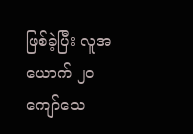ဖြစ်ခဲ့ပြီး လူအယောက် ၂၀ ကျော်သေ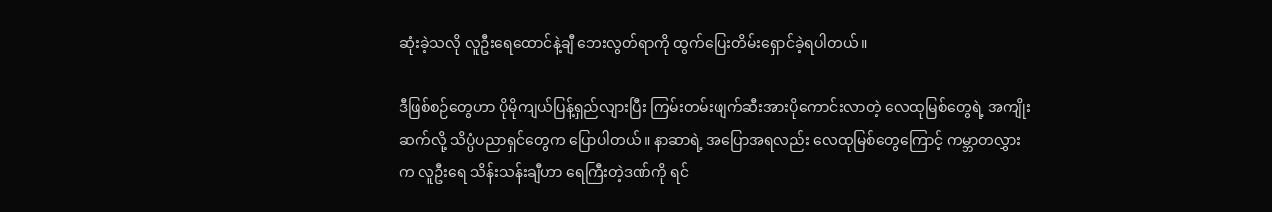ဆုံးခဲ့သလို လူဦးရေထောင်နဲ့ချီ ဘေးလွတ်ရာကို ထွက်ပြေးတိမ်းရှောင်ခဲ့ရပါတယ်။

ဒီဖြစ်စဉ်တွေဟာ ပိုမိုကျယ်ပြန့်ရှည်လျားပြီး ကြမ်းတမ်းဖျက်ဆီးအားပိုကောင်းလာတဲ့ လေထုမြစ်တွေရဲ့ အကျိုးဆက်လို့ သိပ္ပံပညာရှင်တွေက ပြောပါတယ်။ နာဆာရဲ့ အပြောအရလည်း လေထုမြစ်တွေကြောင့် ကမ္ဘာတလွှားက လူဦးရေ သိန်းသန်းချီဟာ ရေကြီးတဲ့ဒဏ်ကို ရင်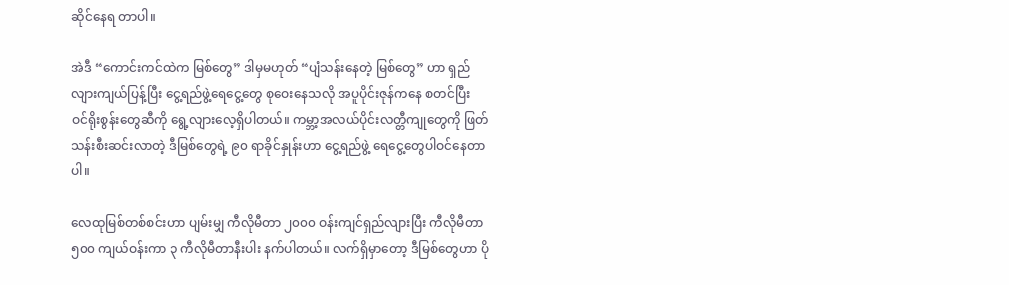ဆိုင်နေရ တာပါ။

အဲဒီ “ကောင်းကင်ထဲက မြစ်တွေ” ဒါမှမဟုတ် “ပျံသန်းနေတဲ့ မြစ်တွေ” ဟာ ရှည်လျားကျယ်ပြန့်ပြီး ငွေ့ရည်ဖွဲ့ရေငွေ့တွေ စုဝေးနေသလို အပူပိုင်းဇုန်ကနေ စတင်ပြီး ဝင်ရိုးစွန်းတွေဆီကို ရွေ့လျားလေ့ရှိပါတယ်။ ကမ္ဘာ့အလယ်ပိုင်းလတ္တီကျုတွေကို ဖြတ်သန်းစီးဆင်းလာတဲ့ ဒီမြစ်တွေရဲ့ ၉၀ ရာခိုင်နှုန်းဟာ ငွေ့ရည်ဖွဲ့ ရေငွေ့တွေပါဝင်နေတာပါ။

လေထုမြစ်တစ်စင်းဟာ ပျမ်းမျှ ကီလိုမီတာ ၂၀၀၀ ဝန်းကျင်ရှည်လျားပြီး ကီလိုမီတာ ၅၀၀ ကျယ်ဝန်းကာ ၃ ကီလိုမီတာနီးပါး နက်ပါတယ်။ လက်ရှိမှာတော့ ဒီမြစ်တွေဟာ ပို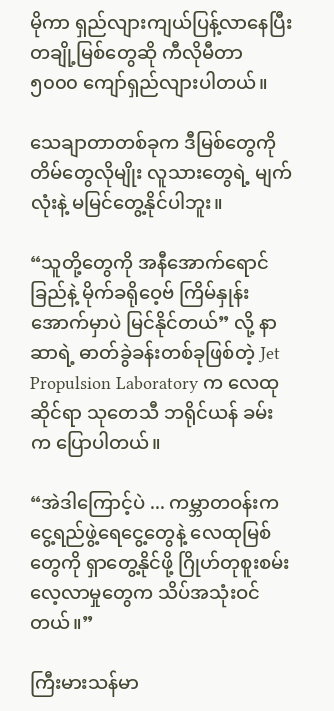မိုကာ ရှည်လျားကျယ်ပြန့်လာနေပြီး တချို့မြစ်တွေဆို ကီလိုမီတာ ၅၀၀၀ ကျော်ရှည်လျားပါတယ်။

သေချာတာတစ်ခုက ဒီမြစ်တွေကို တိမ်တွေလိုမျိုး လူသားတွေရဲ့ မျက်လုံးနဲ့ မမြင်တွေ့နိုင်ပါဘူး။

“သူတို့တွေကို အနီအောက်ရောင်ခြည်နဲ့ မိုက်ခရိုဝေ့ဗ် ကြိမ်နှုန်းအောက်မှာပဲ မြင်နိုင်တယ်” လို့ နာဆာရဲ့ ဓာတ်ခွဲခန်းတစ်ခုဖြစ်တဲ့ Jet Propulsion Laboratory က လေထုဆိုင်ရာ သုတေသီ ဘရိုင်ယန် ခမ်း က ပြောပါတယ်။

“အဲဒါကြောင့်ပဲ ... ကမ္ဘာတဝန်းက ငွေ့ရည်ဖွဲ့ရေငွေ့တွေနဲ့ လေထုမြစ်တွေကို ရှာတွေ့နိုင်ဖို့ ဂြိုဟ်တုစူးစမ်းလေ့လာမှုတွေက သိပ်အသုံးဝင်တယ်။”

ကြီးမားသန်မာ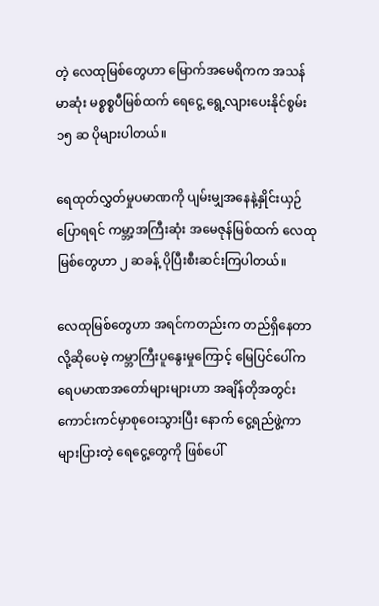တဲ့ လေထုမြစ်တွေဟာ မြောက်အမေရိကက အသန်မာဆုံး မစ္စစ္စပီမြစ်ထက် ရေငွေ့ ရွေ့လျားပေးနိုင်စွမ်း ၁၅ ဆ ပိုများပါတယ်။

ရေထုတ်လွှတ်မှုပမာဏကို ပျမ်းမျှအနေနဲ့နှိုင်းယှဉ်ပြောရရင် ကမ္ဘာ့အကြီးဆုံး အမေဇုန်မြစ်ထက် လေထုမြစ်တွေဟာ ၂ ဆခန့် ပိုပြီးစီးဆင်းကြပါတယ်။

လေထုမြစ်တွေဟာ အရင်ကတည်းက တည်ရှိနေတာလို့ဆိုပေမဲ့ ကမ္ဘာကြီးပူနွေးမှုကြောင့် မြေပြင်ပေါ်က ရေပမာဏအတော်များများဟာ အချိန်တိုအတွင်း ကောင်းကင်မှာစုဝေးသွားပြီး နောက် ငွေ့ရည်ဖွဲ့ကာ များပြားတဲ့ ရေငွေ့တွေကို ဖြစ်ပေါ်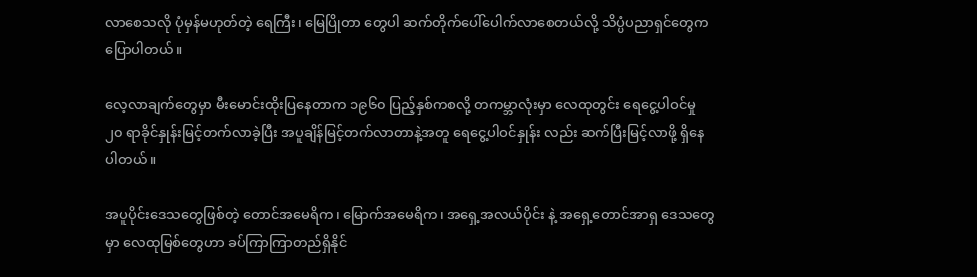လာစေသလို ပုံမှန်မဟုတ်တဲ့ ရေကြီး၊ မြေပြိုတာ တွေပါ ဆက်တိုက်ပေါ်ပေါက်လာစေတယ်လို့ သိပ္ပံပညာရှင်တွေက ပြောပါတယ်။

လေ့လာချက်တွေမှာ မီးမောင်းထိုးပြနေတာက ၁၉၆၀ ပြည့်နှစ်ကစလို့ တကမ္ဘာလုံးမှာ လေထုတွင်း ရေငွေ့ပါဝင်မှု ၂၀ ရာခိုင်နှုန်းမြင့်တက်လာခဲ့ပြီး အပူချိန်မြင့်တက်လာတာနဲ့အတူ ရေငွေ့ပါဝင်နှုန်း လည်း ဆက်ပြီးမြင့်လာဖို့ ရှိနေပါတယ်။

အပူပိုင်းဒေသတွေဖြစ်တဲ့ တောင်အမေရိက၊ မြောက်အမေရိက၊ အရှေ့အလယ်ပိုင်း နဲ့ အရှေ့တောင်အာရှ ဒေသတွေမှာ လေထုမြစ်တွေဟာ ခပ်ကြာကြာတည်ရှိနိုင်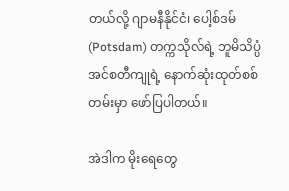တယ်လို့ ဂျာမနီနိုင်ငံ၊ ပေါ့စ်ဒမ် (Potsdam) တက္ကသိုလ်ရဲ့ ဘူမိသိပ္ပံ အင်စတီကျုရဲ့ နောက်ဆုံးထုတ်စစ်တမ်းမှာ ဖော်ပြပါတယ်။

အဲဒါက မိုးရေတွေ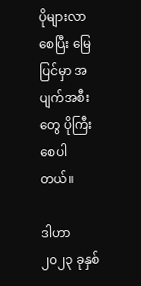ပိုများလာစေပြီး မြေပြင်မှာ အပျက်အစီးတွေ ပိုကြီးစေပါတယ်။

ဒါဟာ ၂၀၂၃ ခုနှစ်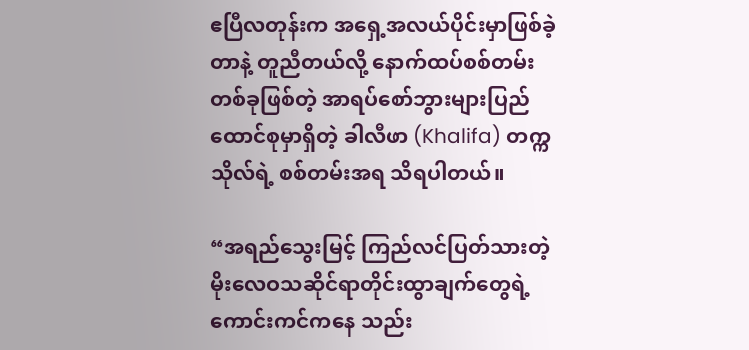ဧပြီလတုန်းက အရှေ့အလယ်ပိုင်းမှာဖြစ်ခဲ့တာနဲ့ တူညီတယ်လို့ နောက်ထပ်စစ်တမ်းတစ်ခုဖြစ်တဲ့ အာရပ်စော်ဘွားများပြည်ထောင်စုမှာရှိတဲ့ ခါလီဖာ (Khalifa) တက္ကသိုလ်ရဲ့ စစ်တမ်းအရ သိရပါတယ်။

“အရည်သွေးမြင့် ကြည်လင်ပြတ်သားတဲ့ မိုးလေဝသဆိုင်ရာတိုင်းထွာချက်တွေရဲ့ ကောင်းကင်ကနေ သည်း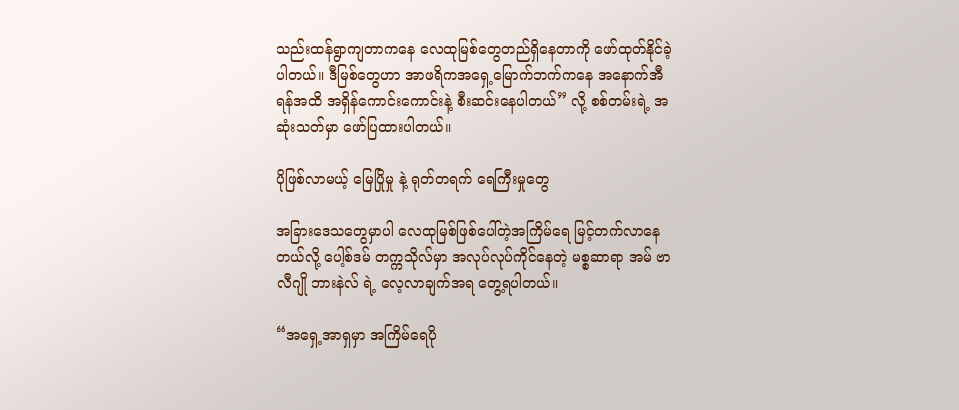သည်းထန်ရွာကျတာကနေ လေထုမြစ်တွေတည်ရှိနေတာကို ဖော်ထုတ်နိုင်ခဲ့ပါတယ်။ ဒီမြစ်တွေဟာ အာဖရိကအရှေ့မြောက်ဘက်ကနေ အနောက်အီရန်အထိ အရှိန်ကောင်းကောင်းနဲ့ စီးဆင်းနေပါတယ်” လို့ စစ်တမ်းရဲ့ အဆုံးသတ်မှာ ဖော်ပြထားပါတယ်။

ပိုဖြစ်လာမယ့် မြေပြိုမှု နဲ့ ရုတ်တရက် ရေကြီးမှုတွေ

အခြားဒေသတွေမှာပါ လေထုမြစ်ဖြစ်ပေါ်တဲ့အကြိမ်ရေ မြင့်တက်လာနေတယ်လို့ ပေါ့စ်ဒမ် တက္ကသိုလ်မှာ အလုပ်လုပ်ကိုင်နေတဲ့ မစ္စဆာရာ အမ် ဗာလီဂျို ဘားနဲလ် ရဲ့ လေ့လာချက်အရ တွေ့ရပါတယ်။

“အရှေ့အာရှမှာ အကြိမ်ရေပို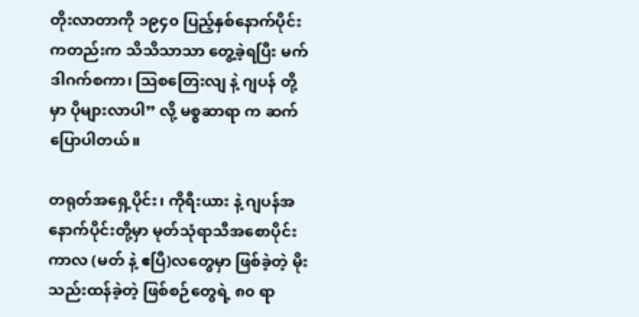တိုးလာတာကို ၁၉၄၀ ပြည့်နှစ်နောက်ပိုင်းကတည်းက သိသိသာသာ တွေ့ခဲ့ရပြီး မက်ဒါဂက်စကာ၊ သြစတြေးလျ နဲ့ ဂျပန် တို့မှာ ပိုများလာပါ” လို့ မစ္စဆာရာ က ဆက်ပြောပါတယ်။

တရုတ်အရှေ့ပိုင်း၊ ကိုရီးယား နဲ့ ဂျပန်အနောက်ပိုင်းတို့မှာ မုတ်သုံရာသီအစောပိုင်းကာလ (မတ် နဲ့ ဧပြီ)လတွေမှာ ဖြစ်ခဲ့တဲ့ မိုးသည်းထန်ခဲ့တဲ့ ဖြစ်စဉ်တွေရဲ့ ၈၀ ရာ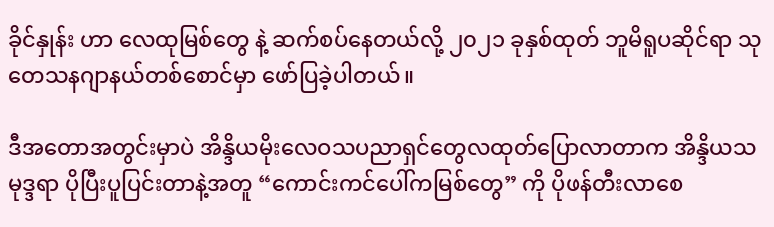ခိုင်နှုန်း ဟာ လေထုမြစ်တွေ နဲ့ ဆက်စပ်နေတယ်လို့ ၂၀၂၁ ခုနှစ်ထုတ် ဘူမိရူပဆိုင်ရာ သုတေသနဂျာနယ်တစ်စောင်မှာ ဖော်ပြခဲ့ပါတယ်။

ဒီအတောအတွင်းမှာပဲ အိန္ဒိယမိုးလေဝသပညာရှင်တွေလထုတ်ပြောလာတာက အိန္ဒိယသမုဒ္ဒရာ ပိုပြီးပူပြင်းတာနဲ့အတူ “ကောင်းကင်ပေါ်ကမြစ်တွေ” ကို ပိုဖန်တီးလာစေ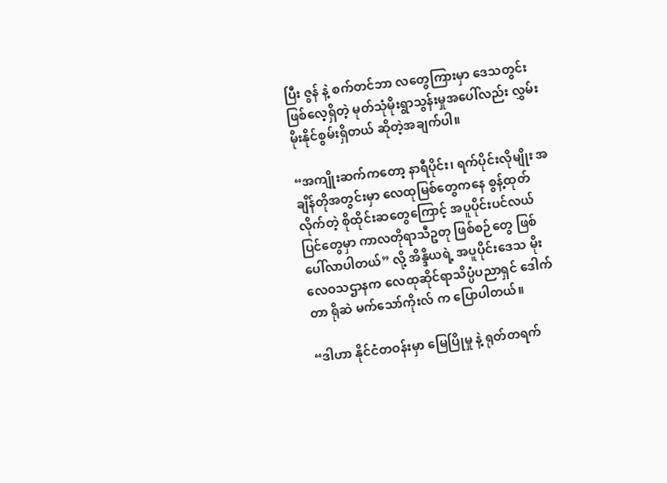ပြီး ဇွန် နဲ့ စက်တင်ဘာ လတွေကြားမှာ ဒေသတွင်းဖြစ်လေ့ရှိတဲ့ မုတ်သုံမိုးရွာသွန်းမှုအပေါ်လည်း လွှမ်းမိုးနိုင်စွမ်းရှိတယ် ဆိုတဲ့အချက်ပါ။

“အကျိုးဆက်ကတော့ နာရီပိုင်း၊ ရက်ပိုင်းလိုမျိုး အချိန်တိုအတွင်းမှာ လေထုမြစ်တွေကနေ စွန့်ထုတ်လိုက်တဲ့ စိုထိုင်းဆတွေကြောင့် အပူပိုင်းပင်လယ်ပြင်တွေမှာ ကာလတိုရာသီဥတု ဖြစ်စဉ်တွေ ဖြစ်ပေါ်လာပါတယ်” လို့ အိန္ဒိယရဲ့ အပူပိုင်းဒေသ မိုးလေဝသဌာနက လေထုဆိုင်ရာသိပ္ပံပညာရှင် ဒေါက်တာ ရိုဆဲ မက်သော်ကိုးလ် က ပြောပါတယ်။

“ဒါဟာ နိုင်ငံတဝန်းမှာ မြေပြိုမှု နဲ့ ရုတ်တရက်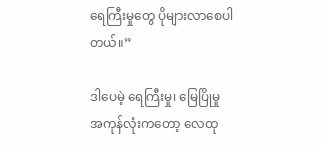ရေကြီးမှုတွေ ပိုများလာစေပါတယ်။”

ဒါပေမဲ့ ရေကြီးမှု၊ မြေပြိုမှု အကုန်လုံးကတော့ လေထု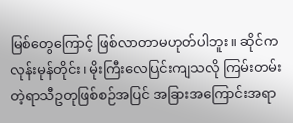မြစ်တွေကြောင့် ဖြစ်လာတာမဟုတ်ပါဘူး။ ဆိုင်ကလုန်းမုန်တိုင်း၊ မိုးကြီးလေပြင်းကျသလို ကြမ်းတမ်းတဲ့ရာသီဥတုဖြစ်စဉ်အပြင် အခြားအကြောင်းအရာ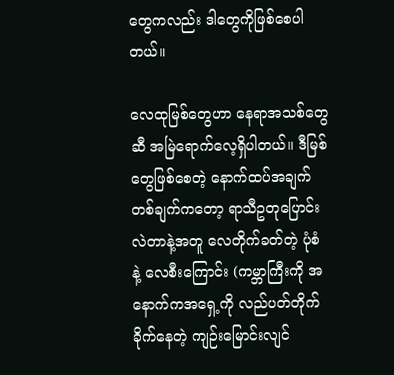တွေကလည်း ဒါတွေကိုဖြစ်စေပါတယ်။

လေထုမြစ်တွေဟာ နေရာအသစ်တွေဆီ အမြဲရောက်လေ့ရှိပါတယ်။ ဒီမြစ်တွေဖြစ်စေတဲ့ နောက်ထပ်အချက်တစ်ချက်ကတော့ ရာသီဥတုပြောင်းလဲတာနဲ့အတူ လေတိုက်ခတ်တဲ့ ပုံစံ နဲ့ လေစီးကြောင်း (ကမ္ဘာကြီးကို အနောက်ကအရှေ့ကို လည်ပတ်တိုက်ခိုက်နေတဲ့ ကျဉ်းမြောင်းလျင်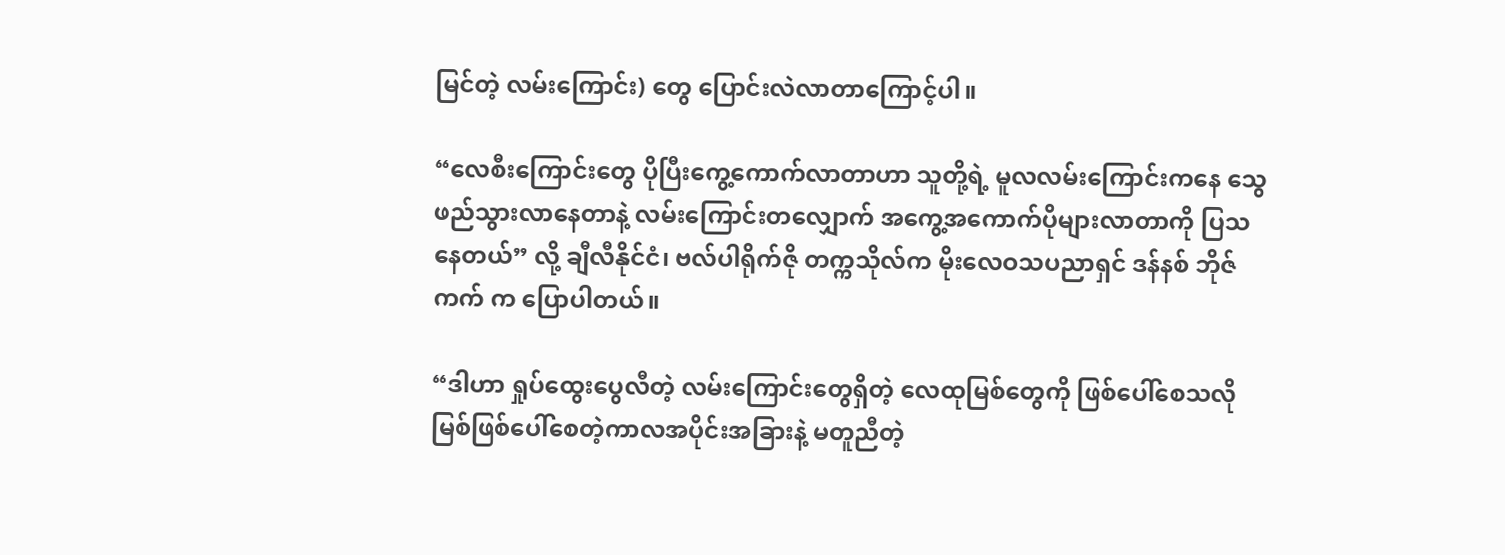မြင်တဲ့ လမ်းကြောင်း) တွေ ပြောင်းလဲလာတာကြောင့်ပါ။

“လေစီးကြောင်းတွေ ပိုပြီးကွေ့ကောက်လာတာဟာ သူတို့ရဲ့ မူလလမ်းကြောင်းကနေ သွေဖည်သွားလာနေတာနဲ့ လမ်းကြောင်းတလျှောက် အကွေ့အကောက်ပိုများလာတာကို ပြသနေတယ်” လို့ ချီလီနိုင်ငံ၊ ဗလ်ပါရိုက်ဇို တက္ကသိုလ်က မိုးလေဝသပညာရှင် ဒန်နစ် ဘိုဇ်ကက် က ပြောပါတယ်။

“ဒါဟာ ရှုပ်ထွေးပွေလီတဲ့ လမ်းကြောင်းတွေရှိတဲ့ လေထုမြစ်တွေကို ဖြစ်ပေါ်စေသလို မြစ်ဖြစ်ပေါ်စေတဲ့ကာလအပိုင်းအခြားနဲ့ မတူညီတဲ့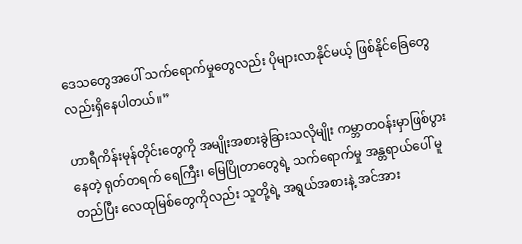ဒေသတွေအပေါ် သက်ရောက်မှုတွေလည်း ပိုများလာနိုင်မယ့် ဖြစ်နိုင်ခြေတွေလည်းရှိနေပါတယ်။”

ဟာရီကိန်းမုန်တိုင်းတွေကို အမျိုးအစားခွဲခြားသလိုမျိုး ကမ္ဘာတဝန်းမှာဖြစ်ပွားနေတဲ့ ရုတ်တရက် ရေကြီး၊ မြေပြိုတာတွေရဲ့ သက်‌ရောက်မှု အန္တရာယ်ပေါ် မူတည်ပြီး လေထုမြစ်တွေကိုလည်း သူတို့ရဲ့ အရွယ်အစားနဲ့ အင်အား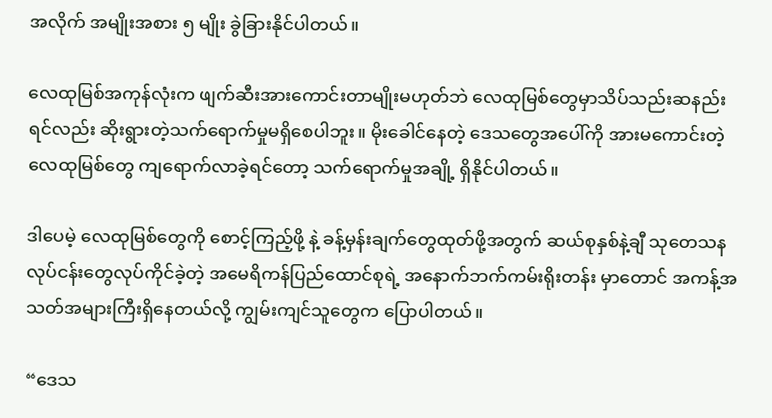အလိုက် အမျိုးအစား ၅ မျိုး ခွဲခြားနိုင်ပါတယ်။

လေထုမြစ်အကုန်လုံးက ဖျက်ဆီးအားကောင်းတာမျိုးမဟုတ်ဘဲ လေထုမြစ်တွေမှာသိပ်သည်းဆနည်းရင်လည်း ဆိုးရွားတဲ့သက်ရောက်မှုမရှိစေပါဘူး။ မိုးခေါင်နေတဲ့ ဒေသတွေအပေါ်ကို အားမကောင်းတဲ့ လေထုမြစ်တွေ ကျရောက်လာခဲ့ရင်တော့ သက်ရောက်မှုအချို့ ရှိနိုင်ပါတယ်။

ဒါပေမဲ့ လေထုမြစ်တွေကို စောင့်ကြည့်ဖို့ နဲ့ ခန့်မှန်းချက်တွေထုတ်ဖို့အတွက် ဆယ်စုနှစ်နဲ့ချီ သုတေသနလုပ်ငန်းတွေလုပ်ကိုင်ခဲ့တဲ့ အမေရိကန်ပြည်ထောင်စုရဲ့ အနောက်ဘက်ကမ်းရိုးတန်း မှာတောင် အကန့်အသတ်အများကြီးရှိနေတယ်လို့ ကျွမ်းကျင်သူတွေက ပြောပါတယ်။

“ဒေသ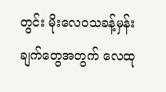တွင်း မိုးလေဝသခန့်မှန်းချက်တွေအတွက် လေထု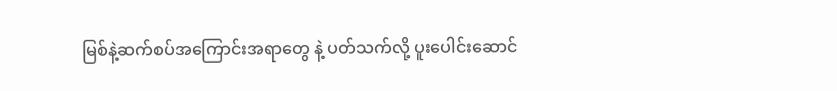မြစ်နဲ့ဆက်စပ်အကြောင်းအရာတွေ နဲ့ ပတ်သက်လို့ ပူးပေါင်းဆောင်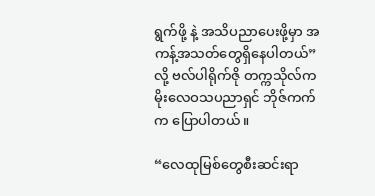ရွက်ဖို့ နဲ့ အသိပညာပေးဖို့မှာ အကန့်အသတ်တွေရှိနေပါတယ်” လို့ ဗလ်ပါရိုက်ဇို တက္ကသိုလ်က မိုးလေဝသပညာရှင် ဘိုဇ်ကက် က ပြောပါတယ်။

“လေထုမြစ်တွေစီးဆင်းရာ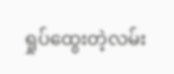ရှုပ်ထွေးတဲ့လမ်း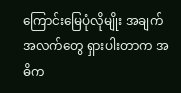ကြောင်းမြေပုံလိုမျိုး အချက်အလက်တွေ ရှားပါးတာက အဓိက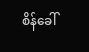စိန်ခေါ်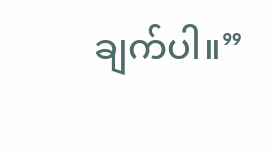ချက်ပါ။”